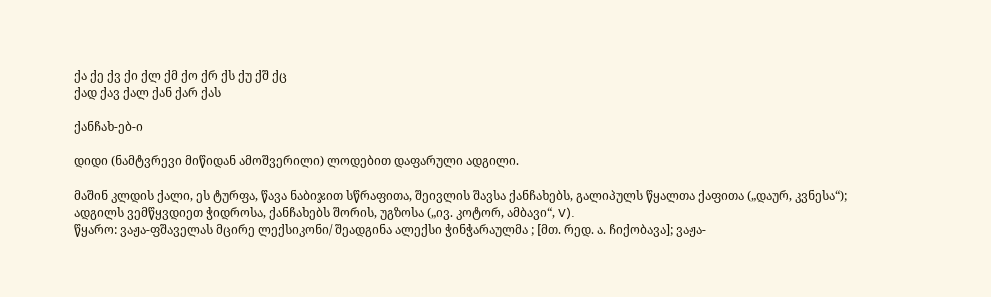ქა ქე ქვ ქი ქლ ქმ ქო ქრ ქს ქუ ქშ ქც
ქად ქავ ქალ ქან ქარ ქას

ქანჩახ-ებ-ი

დიდი (ნამტვრევი მიწიდან ამოშვერილი) ლოდებით დაფარული ადგილი.

მაშინ კლდის ქალი, ეს ტურფა, წავა ნაბიჯით სწრაფითა, შეივლის შავსა ქანჩახებს, გალიპულს წყალთა ქაფითა („დაურ, კვნესა“);
ადგილს ვემწყვდიეთ ჭიდროსა, ქანჩახებს შორის, უგზოსა („ივ. კოტორ, ამბავი“, V).
წყარო: ვაჟა-ფშაველას მცირე ლექსიკონი/ შეადგინა ალექსი ჭინჭარაულმა ; [მთ. რედ. ა. ჩიქობავა]; ვაჟა-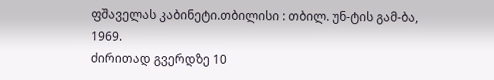ფშაველას კაბინეტი.თბილისი : თბილ. უნ-ტის გამ-ბა, 1969.
ძირითად გვერდზე 10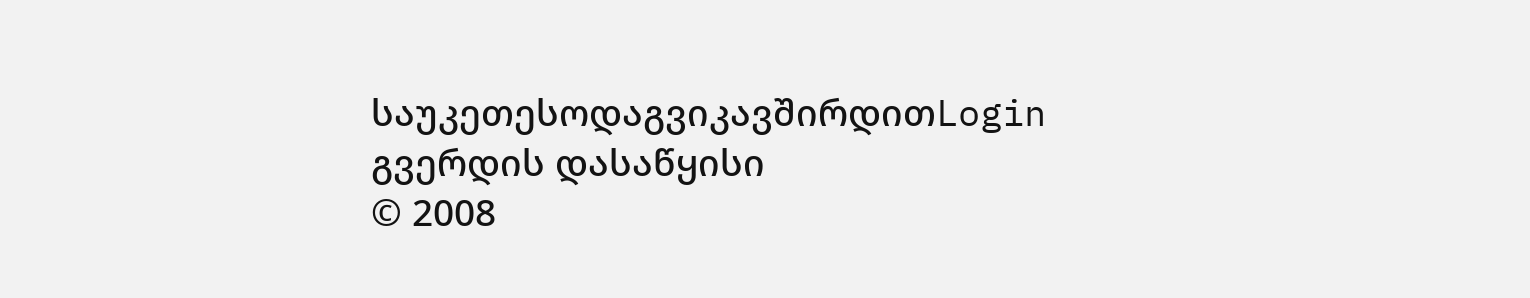საუკეთესოდაგვიკავშირდითLogin გვერდის დასაწყისი
© 2008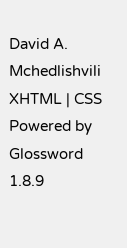David A. Mchedlishvili XHTML | CSS Powered by Glossword 1.8.9